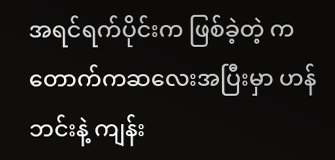အရင်ရက်ပိုင်းက ဖြစ်ခဲ့တဲ့ ကတောက်ကဆလေးအပြီးမှာ ဟန်ဘင်းနဲ့ ကျန်း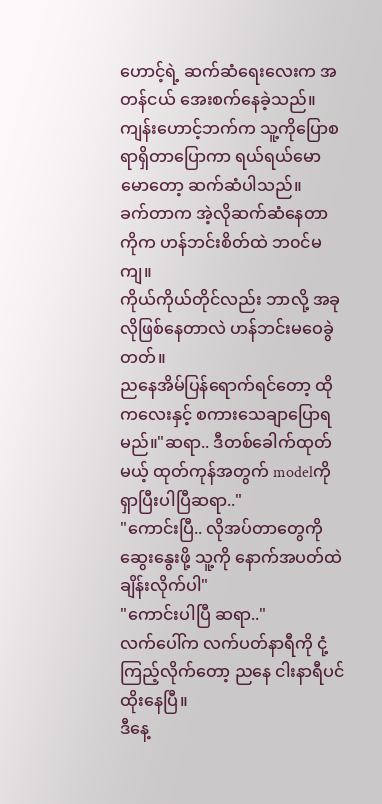ဟောင့်ရဲ့ ဆက်ဆံရေးလေးက အတန်ငယ် အေးစက်နေခဲ့သည်။
ကျန်းဟောင့်ဘက်က သူ့ကိုပြောစရာရှိတာပြောကာ ရယ်ရယ်မောမောတော့ ဆက်ဆံပါသည်။
ခက်တာက အဲ့လိုဆက်ဆံနေတာကိုက ဟန်ဘင်းစိတ်ထဲ ဘ၀င်မကျ။
ကိုယ်ကိုယ်တိုင်လည်း ဘာလို့ အခုလိုဖြစ်နေတာလဲ ဟန်ဘင်းမဝေခွဲတတ်။
ညနေအိမ်ပြန်ရောက်ရင်တော့ ထိုကလေးနှင့် စကားသေချာပြောရမည်။"ဆရာ.. ဒီတစ်ခေါက်ထုတ်မယ့် ထုတ်ကုန်အတွက် modelကို ရှာပြီးပါပြီဆရာ.."
"ကောင်းပြီ.. လိုအပ်တာတွေကိုဆွေးနွေးဖို့ သူ့ကို နောက်အပတ်ထဲ ချိန်းလိုက်ပါ"
"ကောင်းပါပြီ ဆရာ.."
လက်ပေါ်က လက်ပတ်နာရီကို ငုံ့ကြည့်လိုက်တော့ ညနေ ငါးနာရီပင်ထိုးနေပြီ။
ဒီနေ့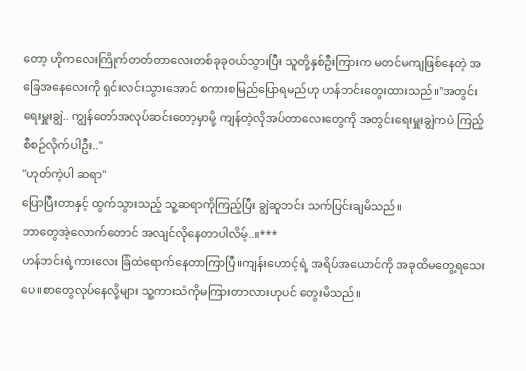တော့ ဟိုကလေးကြိုက်တတ်တာလေးတစ်ခုခု၀ယ်သွားပြီး သူတို့နှစ်ဦးကြားက မတင်မကျဖြစ်နေတဲ့ အခြေအနေလေးကို ရှင်းလင်းသွားအောင် စကားစမြည်ပြောရမည်ဟု ဟန်ဘင်းတွေးထားသည်။"အတွင်းရေးမှူးချွဲ.. ကျွန်တော်အလုပ်ဆင်းတော့မှာမို့ ကျန်တဲ့လိုအပ်တာလေးတွေကို အတွင်းရေးမှူးချွဲကပဲ ကြည့်စီစဉ်လိုက်ပါဦး.."
"ဟုတ်ကဲ့ပါ ဆရာ"
ပြောပြီးတာနှင့် ထွက်သွားသည့် သူ့ဆရာကိုကြည့်ပြီး ချွဲဆူဘင်း သက်ပြင်းချမိသည်။
ဘာတွေအဲ့လောက်တောင် အလျင်လိုနေတာပါလိမ့်..။***
ဟန်ဘင်းရဲ့ကားလေး ခြံထဲရောက်နေတာကြာပြီ။ကျန်းဟောင့်ရဲ့ အရိပ်အယောင်ကို အခုထိမတွေ့ရသေးပေ။စာတွေလုပ်နေလို့များ သူ့ကားသံကိုမကြားတာလားဟုပင် တွေးမိသည်။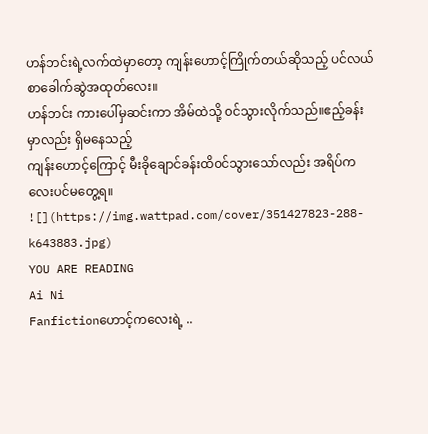ဟန်ဘင်းရဲ့လက်ထဲမှာတော့ ကျန်းဟောင့်ကြိုက်တယ်ဆိုသည့် ပင်လယ်စာခေါက်ဆွဲအထုတ်လေး။
ဟန်ဘင်း ကားပေါ်မှဆင်းကာ အိမ်ထဲသို့ ၀င်သွားလိုက်သည်။ဧည့်ခန်းမှာလည်း ရှိမနေသည့်
ကျန်းဟောင့်ကြောင့် မီးခိုချောင်ခန်းထိ၀င်သွားသော်လည်း အရိပ်ကလေးပင်မတွေ့ရ။
![](https://img.wattpad.com/cover/351427823-288-k643883.jpg)
YOU ARE READING
Ai Ni
Fanfictionဟောင့်ကလေးရဲ့ ..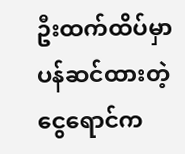ဦးထက်ထိပ်မှာ ပန်ဆင်ထားတဲ့ ငွေရောင်က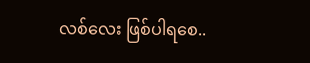လစ်လေး ဖြစ်ပါရစေ..